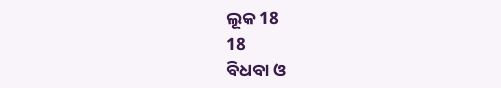ଲୂକ 18
18
ବିଧବା ଓ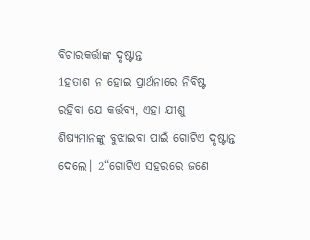ବିଚାରକର୍ତ୍ତାଙ୍କ ଦୃଷ୍ଟାନ୍ତ
1ହତାଶ ନ ହୋଇ ପ୍ରାର୍ଥନାରେ ନିବିଷ୍ଟ ରହିବା ଯେ କର୍ତ୍ତବ୍ୟ, ଏହା ଯୀଶୁ ଶିଷ୍ୟମାନଙ୍କୁ ବୁଝାଇବା ପାଇଁ ଗୋଟିଏ ଦୃଷ୍ଟାନ୍ତ ଦେଲେ। 2“ଗୋଟିଏ ସହରରେ ଜଣେ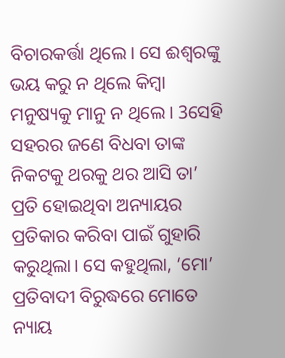ବିଚାରକର୍ତ୍ତା ଥିଲେ। ସେ ଈଶ୍ୱରଙ୍କୁ ଭୟ କରୁ ନ ଥିଲେ କିମ୍ବା ମନୁଷ୍ୟକୁ ମାନୁ ନ ଥିଲେ। 3ସେହି ସହରର ଜଣେ ବିଧବା ତାଙ୍କ ନିକଟକୁ ଥରକୁ ଥର ଆସି ତା’ ପ୍ରତି ହୋଇଥିବା ଅନ୍ୟାୟର ପ୍ରତିକାର କରିବା ପାଇଁ ଗୁହାରି କରୁଥିଲା। ସେ କହୁଥିଲା, ‘ମୋ’ ପ୍ରତିବାଦୀ ବିରୁଦ୍ଧରେ ମୋତେ ନ୍ୟାୟ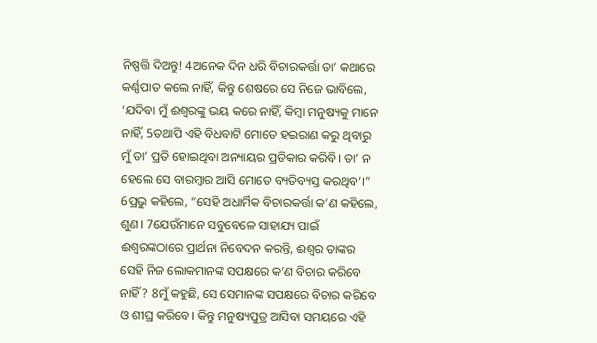ନିଷ୍ପତ୍ତି ଦିଅନ୍ତୁ! 4ଅନେକ ଦିନ ଧରି ବିଚାରକର୍ତ୍ତା ତା’ କଥାରେ କର୍ଣ୍ଣପାତ କଲେ ନାହିଁ, କିନ୍ତୁ ଶେଷରେ ସେ ନିଜେ ଭାବିଲେ, ‘ଯଦିବା ମୁଁ ଈଶ୍ୱରଙ୍କୁ ଭୟ କରେ ନାହିଁ, କିମ୍ବା ମନୁଷ୍ୟକୁ ମାନେ ନାହିଁ, 5ତଥାପି ଏହି ବିଧବାଟି ମୋତେ ହଇରାଣ କରୁ ଥିବାରୁ ମୁଁ ତା’ ପ୍ରତି ହୋଇଥିବା ଅନ୍ୟାୟର ପ୍ରତିକାର କରିବି। ତା’ ନ ହେଲେ ସେ ବାରମ୍ବାର ଆସି ମୋତେ ବ୍ୟତିବ୍ୟସ୍ତ କରଥିବ’।”
6ପ୍ରଭୁ କହିଲେ, “ସେହି ଅଧାର୍ମିକ ବିଚାରକର୍ତ୍ତା କ’ଣ କହିଲେ, ଶୁଣ। 7ଯେଉଁମାନେ ସବୁବେଳେ ସାହାଯ୍ୟ ପାଇଁ ଈଶ୍ୱରଙ୍କଠାରେ ପ୍ରାର୍ଥନା ନିବେଦନ କରନ୍ତି, ଈଶ୍ୱର ତାଙ୍କର ସେହି ନିଜ ଲୋକମାନଙ୍କ ସପକ୍ଷରେ କ’ଣ ବିଚାର କରିବେ ନାହିଁ? 8ମୁଁ କହୁଛି, ସେ ସେମାନଙ୍କ ସପକ୍ଷରେ ବିଚାର କରିବେ ଓ ଶୀଘ୍ର କରିବେ। କିନ୍ତୁ ମନୁଷ୍ୟପୁତ୍ର ଆସିବା ସମୟରେ ଏହି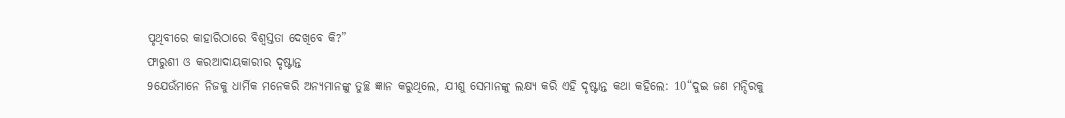ପୃଥିବୀରେ କାହାରିଠାରେ ବିଶ୍ୱସ୍ତତା ଦେଖିବେ କି?”
ଫାରୁଶୀ ଓ କରଆଦାୟକାରୀର ଦୃଷ୍ଟାନ୍ତ
9ଯେଉଁମାନେ ନିଜକୁ ଧାର୍ମିକ ମନେକରି ଅନ୍ୟମାନଙ୍କୁ ତୁଚ୍ଛ ଜ୍ଞାନ କରୁଥିଲେ, ଯୀଶୁ ସେମାନଙ୍କୁ ଲକ୍ଷ୍ୟ କରି ଏହି ଦୃଷ୍ଟାନ୍ତ କଥା କହିଲେ: 10“ଦୁଇ ଜଣ ମନ୍ଦିରକୁ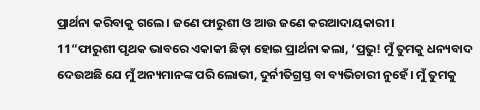ପ୍ରାର୍ଥନା କରିବାକୁ ଗଲେ। ଜଣେ ଫାରୁଶୀ ଓ ଆଉ ଜଣେ କରଆଦାୟକାରୀ।
11“ଫାରୁଶୀ ପୃଥକ ଭାବରେ ଏକାକୀ ଛିଡ଼ା ହୋଇ ପ୍ରାର୍ଥନା କଲା, ‘ପ୍ରଭୁ! ମୁଁ ତୁମକୁ ଧନ୍ୟବାଦ ଦେଉଅଛି ଯେ ମୁଁ ଅନ୍ୟମାନଙ୍କ ପରି ଲୋଭୀ, ଦୁର୍ନୀତିଗ୍ରସ୍ତ ବା ବ୍ୟଭିଚାରୀ ନୁହେଁ। ମୁଁ ତୁମକୁ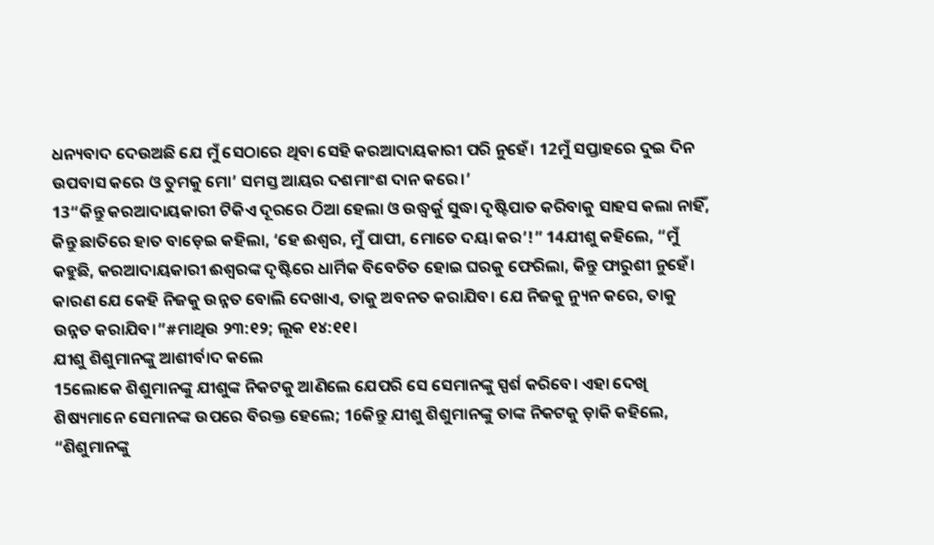ଧନ୍ୟବାଦ ଦେଉଅଛି ଯେ ମୁଁ ସେଠାରେ ଥିବା ସେହି କରଆଦାୟକାରୀ ପରି ନୁହେଁ। 12ମୁଁ ସପ୍ତାହରେ ଦୁଇ ଦିନ ଉପବାସ କରେ ଓ ତୁମକୁ ମୋ’ ସମସ୍ତ ଆୟର ଦଶମାଂଶ ଦାନ କରେ।’
13“କିନ୍ତୁ କରଆଦାୟକାରୀ ଟିକିଏ ଦୂରରେ ଠିଆ ହେଲା ଓ ଉଦ୍ଧ୍ୱର୍କୁ ସୁଦ୍ଧା ଦୃଷ୍ଟିପାତ କରିବାକୁ ସାହସ କଲା ନାହିଁ, କିନ୍ତୁ ଛାତିରେ ହାତ ବାଡ଼େଇ କହିଲା, ‘ହେ ଈଶ୍ୱର, ମୁଁ ପାପୀ, ମୋତେ ଦୟା କର’!” 14ଯୀଶୁ କହିଲେ, “ମୁଁ କହୁଛି, କରଆଦାୟକାରୀ ଈଶ୍ୱରଙ୍କ ଦୃଷ୍ଟିରେ ଧାର୍ମିକ ବିବେଚିତ ହୋଇ ଘରକୁ ଫେରିଲା, କିନ୍ତୁ ଫାରୁଶୀ ନୁହେଁ। କାରଣ ଯେ କେହି ନିଜକୁ ଉନ୍ନତ ବୋଲି ଦେଖାଏ, ତାକୁ ଅବନତ କରାଯିବ। ଯେ ନିଜକୁ ନ୍ୟୁନ କରେ, ତାକୁ ଉନ୍ନତ କରାଯିବ।”#ମାଥିଉ ୨୩:୧୨; ଲୂକ ୧୪:୧୧।
ଯୀଶୁ ଶିଶୁମାନଙ୍କୁ ଆଶୀର୍ବାଦ କଲେ
15ଲୋକେ ଶିଶୁମାନଙ୍କୁ ଯୀଶୁଙ୍କ ନିକଟକୁ ଆଣିଲେ ଯେପରି ସେ ସେମାନଙ୍କୁ ସ୍ପର୍ଶ କରିବେ। ଏହା ଦେଖି ଶିଷ୍ୟମାନେ ସେମାନଙ୍କ ଉପରେ ବିରକ୍ତ ହେଲେ; 16କିନ୍ତୁ ଯୀଶୁ ଶିଶୁମାନଙ୍କୁ ତାଙ୍କ ନିକଟକୁ ଡ଼ାକି କହିଲେ, “ଶିଶୁମାନଙ୍କୁ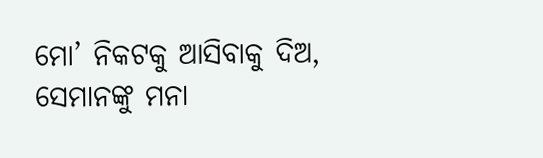ମୋ’ ନିକଟକୁ ଆସିବାକୁ ଦିଅ, ସେମାନଙ୍କୁ ମନା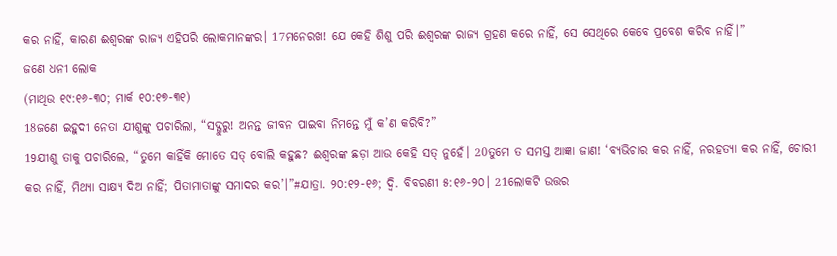କର ନାହିଁ, କାରଣ ଈଶ୍ୱରଙ୍କ ରାଜ୍ୟ ଏହିପରି ଲୋକମାନଙ୍କର। 17ମନେରଖ! ଯେ କେହି ଶିଶୁ ପରି ଈଶ୍ୱରଙ୍କ ରାଜ୍ୟ ଗ୍ରହଣ କରେ ନାହିଁ, ସେ ସେଥିରେ କେବେ ପ୍ରବେଶ କରିବ ନାହିଁ।”
ଜଣେ ଧନୀ ଲୋକ
(ମାଥିଉ ୧୯:୧୬-୩୦; ମାର୍କ ୧୦:୧୭-୩୧)
18ଜଣେ ଇହୁଦୀ ନେତା ଯୀଶୁଙ୍କୁ ପଚାରିଲା, “ସଦ୍ଗୁରୁ! ଅନନ୍ତ ଜୀବନ ପାଇବା ନିମନ୍ତେ ମୁଁ କ’ଣ କରିବି?”
19ଯୀଶୁ ତାକୁ ପଚାରିଲେ, “ତୁମେ କାହିଁକି ମୋତେ ସତ୍ ବୋଲି କହୁଛ? ଈଶ୍ୱରଙ୍କ ଛଡ଼ା ଆଉ କେହି ସତ୍ ନୁହେଁ। 20ତୁମେ ତ ସମସ୍ତ ଆଜ୍ଞା ଜାଣ! ‘ବ୍ୟଭିଚାର କର ନାହିଁ, ନରହତ୍ୟା କର ନାହିଁ, ଚୋରୀ କର ନାହିଁ, ମିଥ୍ୟା ସାକ୍ଷ୍ୟ ଦିଅ ନାହିଁ; ପିତାମାତାଙ୍କୁ ସମାଦର କର’।”#ଯାତ୍ରା. ୨୦:୧୨-୧୬; ଦ୍ୱି. ବିବରଣୀ ୫:୧୬-୨୦। 21ଲୋକଟି ଉତ୍ତର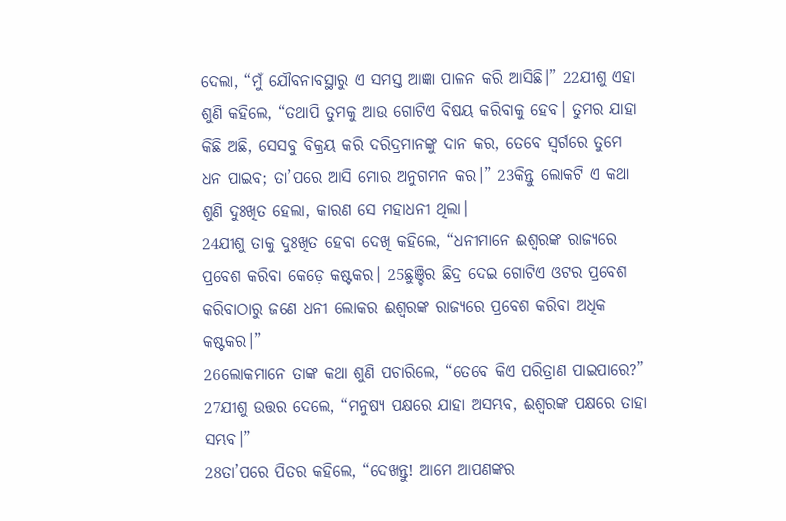ଦେଲା, “ମୁଁ ଯୌବନାବସ୍ଥାରୁ ଏ ସମସ୍ତ ଆଜ୍ଞା ପାଳନ କରି ଆସିଛି।” 22ଯୀଶୁ ଏହା ଶୁଣି କହିଲେ, “ତଥାପି ତୁମକୁ ଆଉ ଗୋଟିଏ ବିଷୟ କରିବାକୁ ହେବ। ତୁମର ଯାହା କିଛି ଅଛି, ସେସବୁ ବିକ୍ରୟ କରି ଦରିଦ୍ରମାନଙ୍କୁ ଦାନ କର, ତେବେ ସ୍ୱର୍ଗରେ ତୁମେ ଧନ ପାଇବ; ତା’ପରେ ଆସି ମୋର ଅନୁଗମନ କର।” 23କିନ୍ତୁ ଲୋକଟି ଏ କଥା ଶୁଣି ଦୁଃଖିତ ହେଲା, କାରଣ ସେ ମହାଧନୀ ଥିଲା।
24ଯୀଶୁ ତାକୁ ଦୁଃଖିତ ହେବା ଦେଖି କହିଲେ, “ଧନୀମାନେ ଈଶ୍ୱରଙ୍କ ରାଜ୍ୟରେ ପ୍ରବେଶ କରିବା କେଡ଼େ କଷ୍ଟକର। 25ଛୁଞ୍ଚିର ଛିଦ୍ର ଦେଇ ଗୋଟିଏ ଓଟର ପ୍ରବେଶ କରିବାଠାରୁ ଜଣେ ଧନୀ ଲୋକର ଈଶ୍ୱରଙ୍କ ରାଜ୍ୟରେ ପ୍ରବେଶ କରିବା ଅଧିକ କଷ୍ଟକର।”
26ଲୋକମାନେ ତାଙ୍କ କଥା ଶୁଣି ପଚାରିଲେ, “ତେବେ କିଏ ପରିତ୍ରାଣ ପାଇପାରେ?”
27ଯୀଶୁ ଉତ୍ତର ଦେଲେ, “ମନୁଷ୍ୟ ପକ୍ଷରେ ଯାହା ଅସମ୍ଭବ, ଈଶ୍ୱରଙ୍କ ପକ୍ଷରେ ତାହା ସମ୍ଭବ।”
28ତା’ପରେ ପିତର କହିଲେ, “ଦେଖନ୍ତୁ! ଆମେ ଆପଣଙ୍କର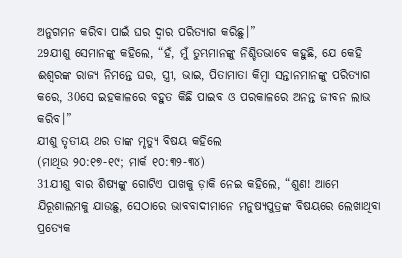ଅନୁଗମନ କରିବା ପାଇଁ ଘର ଦ୍ୱାର ପରିତ୍ୟାଗ କରିଛୁ।”
29ଯୀଶୁ ସେମାନଙ୍କୁ କହିଲେ, “ହଁ, ମୁଁ ତୁମ୍ଭମାନଙ୍କୁ ନିଶ୍ଚିତଭାବେ କହୁଛି, ଯେ କେହି ଈଶ୍ୱରଙ୍କ ରାଜ୍ୟ ନିମନ୍ତେ ଘର, ସ୍ତ୍ରୀ, ଭାଇ, ପିତାମାତା କିମ୍ବା ସନ୍ତାନମାନଙ୍କୁ ପରିତ୍ୟାଗ କରେ, 30ସେ ଇହକାଳରେ ବହୁତ କିଛି ପାଇବ ଓ ପରକାଳରେ ଅନନ୍ତ ଜୀବନ ଲାଭ କରିବ।”
ଯୀଶୁ ତୃତୀୟ ଥର ତାଙ୍କ ମୃତ୍ୟୁ ବିଷୟ କହିଲେ
(ମାଥିଉ ୨୦:୧୭-୧୯; ମାର୍କ ୧୦:୩୨-୩୪)
31ଯୀଶୁ ବାର ଶିଷ୍ୟଙ୍କୁ ଗୋଟିଏ ପାଖକୁ ଡ଼ାକି ନେଇ କହିଲେ, “ଶୁଣ! ଆମେ ଯିରୂଶାଲମକୁ ଯାଉଛୁ, ସେଠାରେ ଭାବବାଦୀମାନେ ମନୁଷ୍ୟପୁତ୍ରଙ୍କ ବିଷୟରେ ଲେଖାଥିବା ପ୍ରତ୍ୟେକ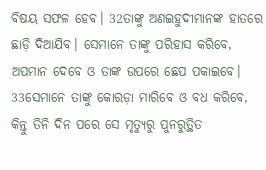ବିଷୟ ସଫଳ ହେବ। 32ତାଙ୍କୁ ଅଣଇହୁଦୀମାନଙ୍କ ହାତରେ ଛାଡ଼ି ଦିଆଯିବ। ସେମାନେ ତାଙ୍କୁ ପରିହାସ କରିବେ, ଅପମାନ ଦେବେ ଓ ତାଙ୍କ ଉପରେ ଛେପ ପକାଇବେ। 33ସେମାନେ ତାଙ୍କୁ କୋରଡ଼ା ମାରିବେ ଓ ବଧ କରିବେ, କିନ୍ତୁ ତିନି ଦିନ ପରେ ସେ ମୃତ୍ୟୁରୁ ପୁନରୁତ୍ଥିତ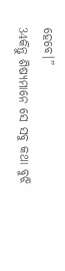ହେବେ।”
34କିନ୍ତୁ ଶିଷ୍ୟମାନେ ସେ ସବୁ କଥା ବୁଝି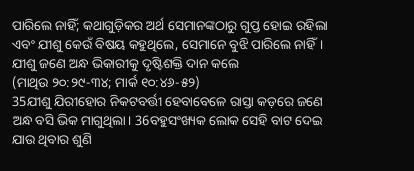ପାରିଲେ ନାହିଁ; କଥାଗୁଡ଼ିକର ଅର୍ଥ ସେମାନଙ୍କଠାରୁ ଗୁପ୍ତ ହୋଇ ରହିଲା ଏବଂ ଯୀଶୁ କେଉଁ ବିଷୟ କହୁଥିଲେ, ସେମାନେ ବୁଝି ପାରିଲେ ନାହିଁ।
ଯୀଶୁ ଜଣେ ଅନ୍ଧ ଭିକାରୀକୁ ଦୃଷ୍ଟିଶକ୍ତି ଦାନ କଲେ
(ମାଥିଉ ୨୦:୨୯-୩୪; ମାର୍କ ୧୦:୪୬-୫୨)
35ଯୀଶୁ ଯିରୀହୋର ନିକଟବର୍ତ୍ତୀ ହେବାବେଳେ ରାସ୍ତା କଡ଼ରେ ଜଣେ ଅନ୍ଧ ବସି ଭିକ ମାଗୁଥିଲା। 36ବହୁସଂଖ୍ୟକ ଲୋକ ସେହି ବାଟ ଦେଇ ଯାଉ ଥିବାର ଶୁଣି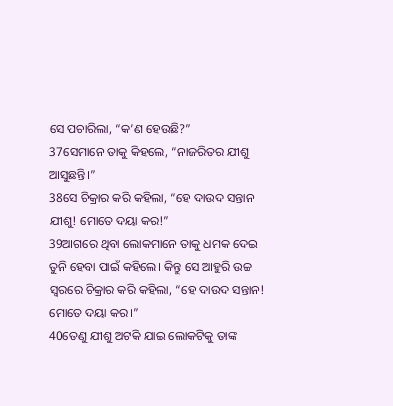ସେ ପଚାରିଲା, “କ’ଣ ହେଉଛି?”
37ସେମାନେ ତାକୁ କିହଲେ, “ନାଜରିତର ଯୀଶୁ ଆସୁଛନ୍ତି।”
38ସେ ଚିକ୍ରାର କରି କହିଲା, “ହେ ଦାଉଦ ସନ୍ତାନ ଯୀଶୁ! ମୋତେ ଦୟା କର!”
39ଆଗରେ ଥିବା ଲୋକମାନେ ତାକୁ ଧମକ ଦେଇ ତୁନି ହେବା ପାଇଁ କହିଲେ। କିନ୍ତୁ ସେ ଆହୁରି ଉଚ୍ଚ ସ୍ୱରରେ ଚିକ୍ରାର କରି କହିଲା, “ହେ ଦାଉଦ ସନ୍ତାନ! ମୋତେ ଦୟା କର।”
40ତେଣୁ ଯୀଶୁ ଅଟକି ଯାଇ ଲୋକଟିକୁ ତାଙ୍କ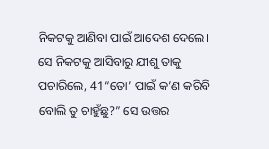ନିକଟକୁ ଆଣିବା ପାଇଁ ଆଦେଶ ଦେଲେ। ସେ ନିକଟକୁ ଆସିବାରୁ ଯୀଶୁ ତାକୁ ପଚାରିଲେ, 41“ତୋ’ ପାଇଁ କ’ଣ କରିବି ବୋଲି ତୁ ଚାହୁଁଛୁ?” ସେ ଉତ୍ତର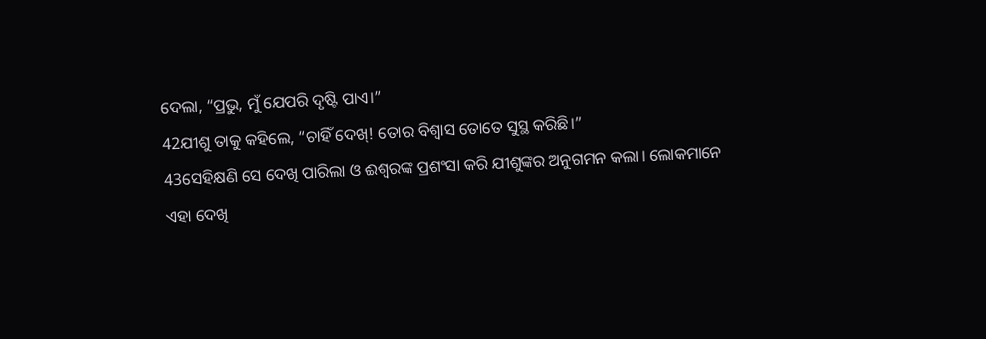ଦେଲା, “ପ୍ରଭୁ, ମୁଁ ଯେପରି ଦୃଷ୍ଟି ପାଏ।”
42ଯୀଶୁ ତାକୁ କହିଲେ, “ଚାହିଁ ଦେଖ୍! ତୋର ବିଶ୍ୱାସ ତୋତେ ସୁସ୍ଥ କରିଛି।”
43ସେହିକ୍ଷଣି ସେ ଦେଖି ପାରିଲା ଓ ଈଶ୍ୱରଙ୍କ ପ୍ରଶଂସା କରି ଯୀଶୁଙ୍କର ଅନୁଗମନ କଲା। ଲୋକମାନେ ଏହା ଦେଖି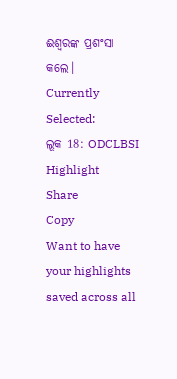ଈଶ୍ୱରଙ୍କ ପ୍ରଶଂସା କଲେ।
Currently Selected:
ଲୂକ 18: ODCLBSI
Highlight
Share
Copy
Want to have your highlights saved across all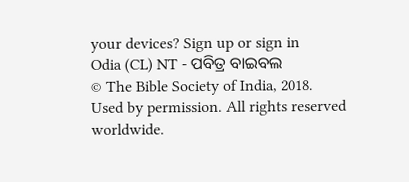your devices? Sign up or sign in
Odia (CL) NT - ପବିତ୍ର ବାଇବଲ
© The Bible Society of India, 2018.
Used by permission. All rights reserved worldwide.